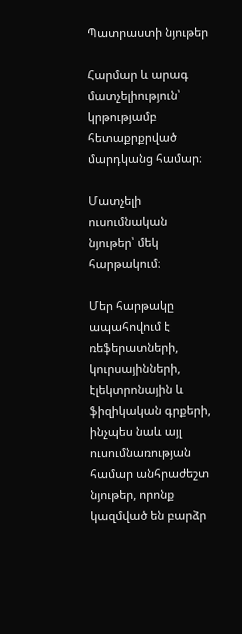Պատրաստի նյութեր

Հարմար և արագ մատչելիություն՝ կրթությամբ հետաքրքրված մարդկանց համար։

Մատչելի ուսումնական նյութեր՝ մեկ հարթակում։

Մեր հարթակը ապահովում է ռեֆերատների, կուրսայինների, էլեկտրոնային և ֆիզիկական գրքերի, ինչպես նաև այլ ուսումնառության համար անհրաժեշտ նյութեր, որոնք կազմված են բարձր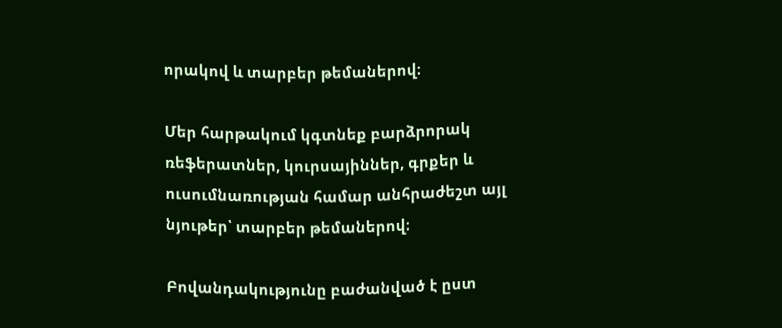որակով և տարբեր թեմաներով։

Մեր հարթակում կգտնեք բարձրորակ ռեֆերատներ, կուրսայիններ, գրքեր և ուսումնառության համար անհրաժեշտ այլ նյութեր՝ տարբեր թեմաներով։

Բովանդակությունը բաժանված է ըստ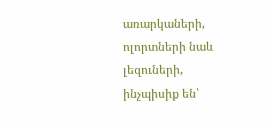առարկաների, ոլորտների նաև լեզուների, ինչպիսիք են՝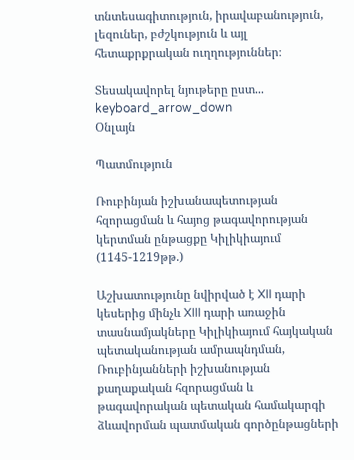տնտեսագիտություն, իրավաբանություն, լեզուներ, բժշկություն և այլ հետաքրքրական ուղղություններ։

Տեսակավորել նյութերը ըստ... keyboard_arrow_down
Օնլայն

Պատմություն

Ռուբինյան իշխանապետության հզորացման և հայոց թագավորության կերտման ընթացքը Կիլիկիայում (1145-1219թթ.)

Աշխատությունը նվիրված է XII դարի կեսերից մինչև XIII դարի առաջին տասնամյակները Կիլիկիայում հայկական պետականության ամրապնդման, Ռուբինյանների իշխանության քաղաքական հզորացման և թագավորական պետական համակարգի ձևավորման պատմական գործընթացների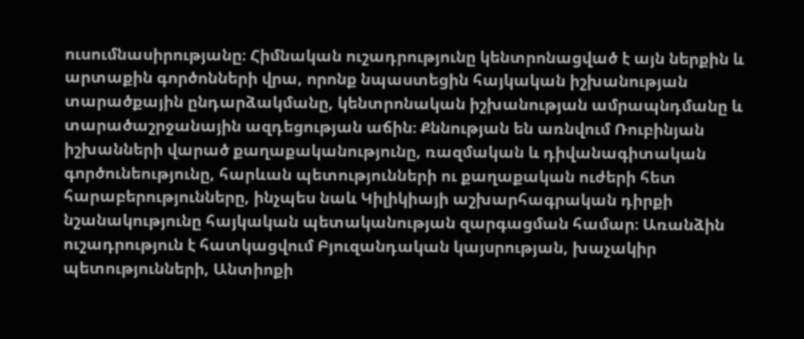ուսումնասիրությանը։ Հիմնական ուշադրությունը կենտրոնացված է այն ներքին և արտաքին գործոնների վրա, որոնք նպաստեցին հայկական իշխանության տարածքային ընդարձակմանը, կենտրոնական իշխանության ամրապնդմանը և տարածաշրջանային ազդեցության աճին։ Քննության են առնվում Ռուբինյան իշխանների վարած քաղաքականությունը, ռազմական և դիվանագիտական գործունեությունը, հարևան պետությունների ու քաղաքական ուժերի հետ հարաբերությունները, ինչպես նաև Կիլիկիայի աշխարհագրական դիրքի նշանակությունը հայկական պետականության զարգացման համար։ Առանձին ուշադրություն է հատկացվում Բյուզանդական կայսրության, խաչակիր պետությունների, Անտիոքի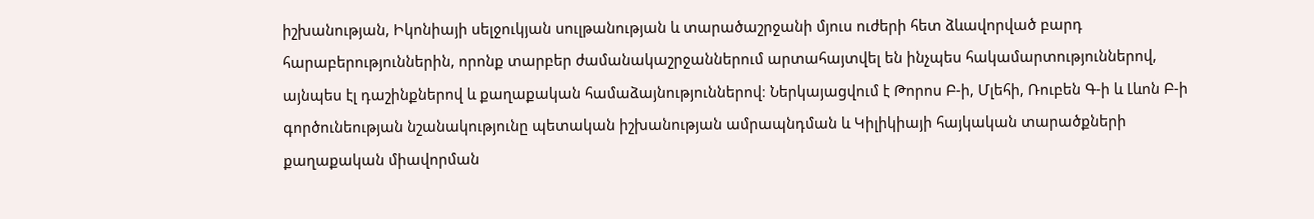իշխանության, Իկոնիայի սելջուկյան սուլթանության և տարածաշրջանի մյուս ուժերի հետ ձևավորված բարդ հարաբերություններին, որոնք տարբեր ժամանակաշրջաններում արտահայտվել են ինչպես հակամարտություններով, այնպես էլ դաշինքներով և քաղաքական համաձայնություններով։ Ներկայացվում է Թորոս Բ-ի, Մլեհի, Ռուբեն Գ-ի և Լևոն Բ-ի գործունեության նշանակությունը պետական իշխանության ամրապնդման և Կիլիկիայի հայկական տարածքների քաղաքական միավորման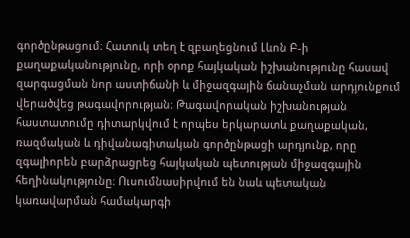գործընթացում։ Հատուկ տեղ է զբաղեցնում Լևոն Բ-ի քաղաքականությունը, որի օրոք հայկական իշխանությունը հասավ զարգացման նոր աստիճանի և միջազգային ճանաչման արդյունքում վերածվեց թագավորության։ Թագավորական իշխանության հաստատումը դիտարկվում է որպես երկարատև քաղաքական, ռազմական և դիվանագիտական գործընթացի արդյունք, որը զգալիորեն բարձրացրեց հայկական պետության միջազգային հեղինակությունը։ Ուսումնասիրվում են նաև պետական կառավարման համակարգի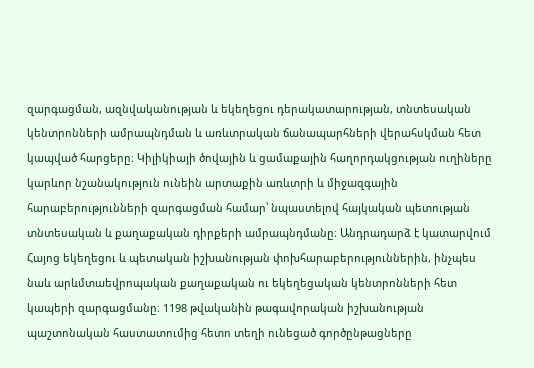զարգացման, ազնվականության և եկեղեցու դերակատարության, տնտեսական կենտրոնների ամրապնդման և առևտրական ճանապարհների վերահսկման հետ կապված հարցերը։ Կիլիկիայի ծովային և ցամաքային հաղորդակցության ուղիները կարևոր նշանակություն ունեին արտաքին առևտրի և միջազգային հարաբերությունների զարգացման համար՝ նպաստելով հայկական պետության տնտեսական և քաղաքական դիրքերի ամրապնդմանը։ Անդրադարձ է կատարվում Հայոց եկեղեցու և պետական իշխանության փոխհարաբերություններին, ինչպես նաև արևմտաեվրոպական քաղաքական ու եկեղեցական կենտրոնների հետ կապերի զարգացմանը։ 1198 թվականին թագավորական իշխանության պաշտոնական հաստատումից հետո տեղի ունեցած գործընթացները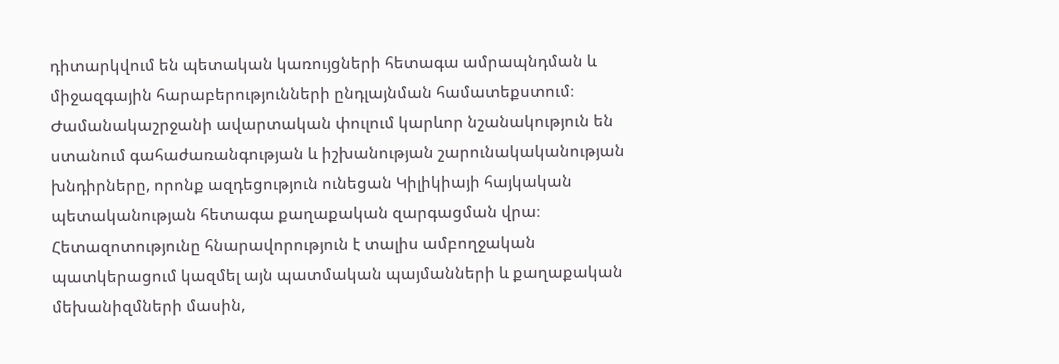դիտարկվում են պետական կառույցների հետագա ամրապնդման և միջազգային հարաբերությունների ընդլայնման համատեքստում։ Ժամանակաշրջանի ավարտական փուլում կարևոր նշանակություն են ստանում գահաժառանգության և իշխանության շարունակականության խնդիրները, որոնք ազդեցություն ունեցան Կիլիկիայի հայկական պետականության հետագա քաղաքական զարգացման վրա։ Հետազոտությունը հնարավորություն է տալիս ամբողջական պատկերացում կազմել այն պատմական պայմանների և քաղաքական մեխանիզմների մասին,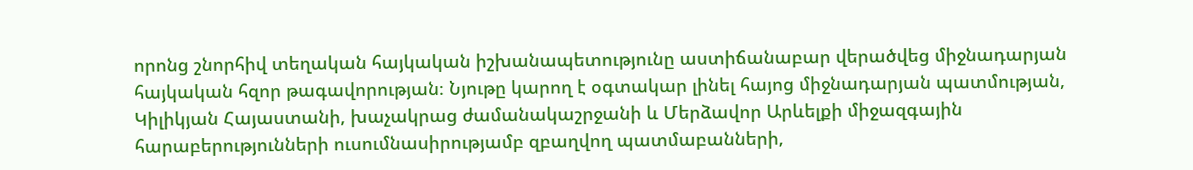որոնց շնորհիվ տեղական հայկական իշխանապետությունը աստիճանաբար վերածվեց միջնադարյան հայկական հզոր թագավորության։ Նյութը կարող է օգտակար լինել հայոց միջնադարյան պատմության, Կիլիկյան Հայաստանի, խաչակրաց ժամանակաշրջանի և Մերձավոր Արևելքի միջազգային հարաբերությունների ուսումնասիրությամբ զբաղվող պատմաբանների,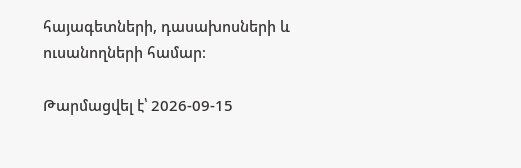հայագետների, դասախոսների և ուսանողների համար։

Թարմացվել է՝ 2026-09-15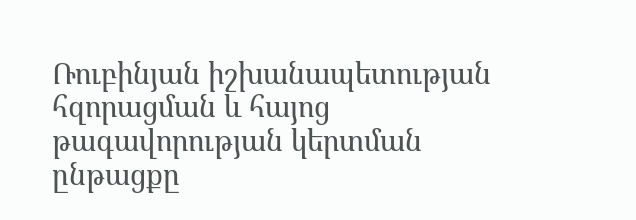Ռուբինյան իշխանապետության հզորացման և հայոց թագավորության կերտման ընթացքը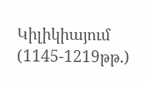Կիլիկիայում (1145-1219թթ.)